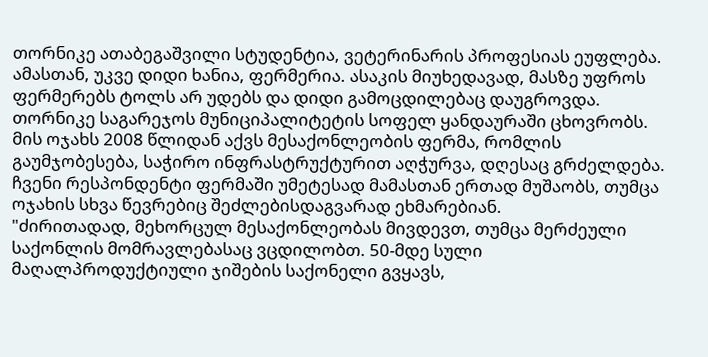თორნიკე ათაბეგაშვილი სტუდენტია, ვეტერინარის პროფესიას ეუფლება. ამასთან, უკვე დიდი ხანია, ფერმერია. ასაკის მიუხედავად, მასზე უფროს ფერმერებს ტოლს არ უდებს და დიდი გამოცდილებაც დაუგროვდა.
თორნიკე საგარეჯოს მუნიციპალიტეტის სოფელ ყანდაურაში ცხოვრობს. მის ოჯახს 2008 წლიდან აქვს მესაქონლეობის ფერმა, რომლის გაუმჯობესება, საჭირო ინფრასტრუქტურით აღჭურვა, დღესაც გრძელდება. ჩვენი რესპონდენტი ფერმაში უმეტესად მამასთან ერთად მუშაობს, თუმცა ოჯახის სხვა წევრებიც შეძლებისდაგვარად ეხმარებიან.
"ძირითადად, მეხორცულ მესაქონლეობას მივდევთ, თუმცა მერძეული საქონლის მომრავლებასაც ვცდილობთ. 50-მდე სული მაღალპროდუქტიული ჯიშების საქონელი გვყავს,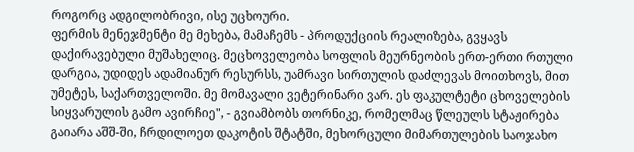როგორც ადგილობრივი, ისე უცხოური.
ფერმის მენეჯმენტი მე მეხება, მამაჩემს - პროდუქციის რეალიზება, გვყავს დაქირავებული მუშახელიც. მეცხოველეობა სოფლის მეურნეობის ერთ-ერთი რთული დარგია, უდიდეს ადამიანურ რესურსს, უამრავი სირთულის დაძლევას მოითხოვს, მით უმეტეს, საქართველოში. მე მომავალი ვეტერინარი ვარ. ეს ფაკულტეტი ცხოველების სიყვარულის გამო ავირჩიე", - გვიამბობს თორნიკე, რომელმაც წლეულს სტაჟირება გაიარა აშშ-ში, ჩრდილოეთ დაკოტის შტატში, მეხორცული მიმართულების საოჯახო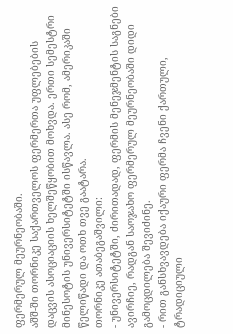ფერმერულ მეურნეობაში.
აშშ-ში თორნიკე საქართველოს ფერმერთა უფლებების დაცვის ასოციაციის ხელშეწყობით მოხვდა. ერთი სემესტრი მინესოტის უნივერსიტეტში ისწავლა. ასე რომ, ამერიკაში წელიწადი და ოთხ თვე გაატარა.
თორნიკე ათაბეგაშვილი:
- უნივერსიტეტში, ძირითადად, ფერმის მენეჯმენტის საგნები ავირჩიე, რადგან საოჯახო ფერმერულ მეურნეობაში დიდი გამოცდილება შევიძინე.
- რით განსხვავდება იქაური ფერმა ჩვენი ქართული, ტრადიციული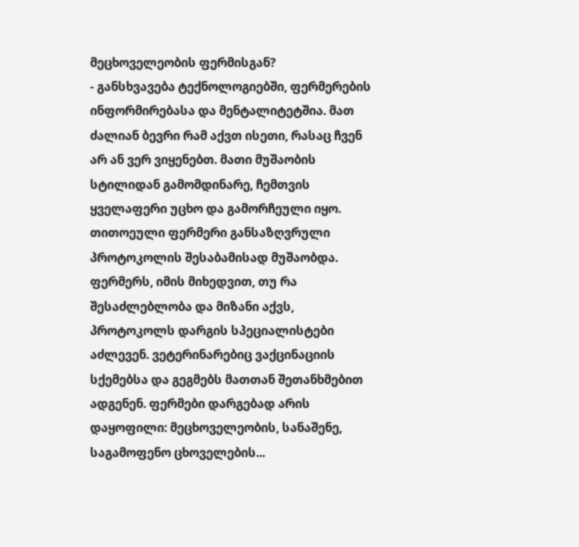მეცხოველეობის ფერმისგან?
- განსხვავება ტექნოლოგიებში, ფერმერების ინფორმირებასა და მენტალიტეტშია. მათ ძალიან ბევრი რამ აქვთ ისეთი, რასაც ჩვენ არ ან ვერ ვიყენებთ. მათი მუშაობის სტილიდან გამომდინარე, ჩემთვის ყველაფერი უცხო და გამორჩეული იყო. თითოეული ფერმერი განსაზღვრული პროტოკოლის შესაბამისად მუშაობდა. ფერმერს, იმის მიხედვით, თუ რა შესაძლებლობა და მიზანი აქვს, პროტოკოლს დარგის სპეციალისტები აძლევენ. ვეტერინარებიც ვაქცინაციის სქემებსა და გეგმებს მათთან შეთანხმებით ადგენენ. ფერმები დარგებად არის დაყოფილი: მეცხოველეობის, სანაშენე, საგამოფენო ცხოველების...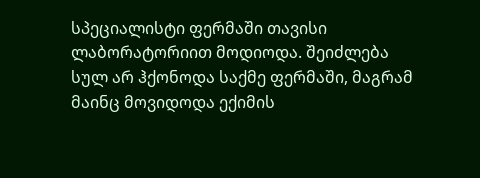სპეციალისტი ფერმაში თავისი ლაბორატორიით მოდიოდა. შეიძლება სულ არ ჰქონოდა საქმე ფერმაში, მაგრამ მაინც მოვიდოდა ექიმის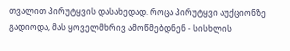თვალით პირუტყვის დასახედად. როცა პირუტყვი აუქციონზე გადიოდა, მას ყოველმხრივ ამოწმებდნენ - სისხლის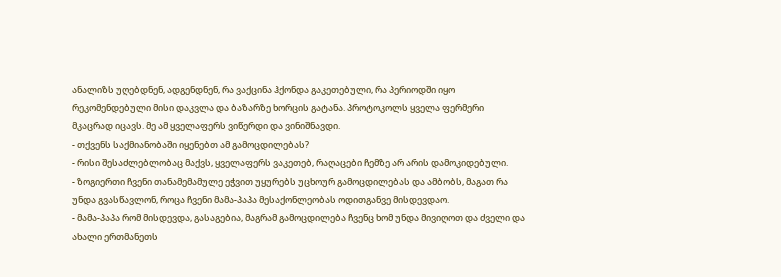ანალიზს უღებდნენ, ადგენდნენ, რა ვაქცინა ჰქონდა გაკეთებული, რა პერიოდში იყო რეკომენდებული მისი დაკვლა და ბაზარზე ხორცის გატანა. პროტოკოლს ყველა ფერმერი მკაცრად იცავს. მე ამ ყველაფერს ვიწერდი და ვინიშნავდი.
- თქვენს საქმიანობაში იყენებთ ამ გამოცდილებას?
- რისი შესაძლებლობაც მაქვს, ყველაფერს ვაკეთებ, რაღაცები ჩემზე არ არის დამოკიდებული.
- ზოგიერთი ჩვენი თანამემამულე ეჭვით უყურებს უცხოურ გამოცდილებას და ამბობს, მაგათ რა უნდა გვასწავლონ, როცა ჩვენი მამა-პაპა მესაქონლეობას ოდითგანვე მისდევდაო.
- მამა-პაპა რომ მისდევდა, გასაგებია, მაგრამ გამოცდილება ჩვენც ხომ უნდა მივიღოთ და ძველი და ახალი ერთმანეთს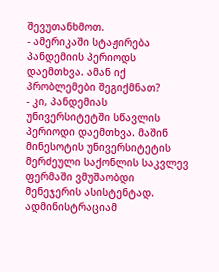შევუთანხმოთ.
- ამერიკაში სტაჟირება პანდემიის პერიოდს დაემთხვა. ამან იქ პრობლემები შეგიქმნათ?
- კი, პანდემიას უნივერსიტეტში სწავლის პერიოდი დაემთხვა. მაშინ მინესოტის უნივერსიტეტის მერძეული საქონლის საკვლევ ფერმაში ვმუშაობდი მენეჯერის ასისტენტად. ადმინისტრაციამ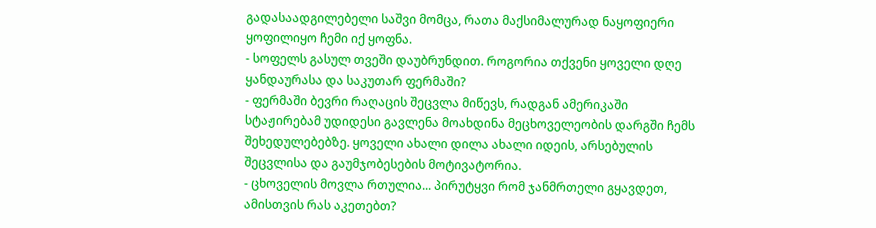გადასაადგილებელი საშვი მომცა, რათა მაქსიმალურად ნაყოფიერი ყოფილიყო ჩემი იქ ყოფნა.
- სოფელს გასულ თვეში დაუბრუნდით. როგორია თქვენი ყოველი დღე ყანდაურასა და საკუთარ ფერმაში?
- ფერმაში ბევრი რაღაცის შეცვლა მიწევს, რადგან ამერიკაში სტაჟირებამ უდიდესი გავლენა მოახდინა მეცხოველეობის დარგში ჩემს შეხედულებებზე. ყოველი ახალი დილა ახალი იდეის, არსებულის შეცვლისა და გაუმჯობესების მოტივატორია.
- ცხოველის მოვლა რთულია... პირუტყვი რომ ჯანმრთელი გყავდეთ, ამისთვის რას აკეთებთ?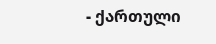- ქართული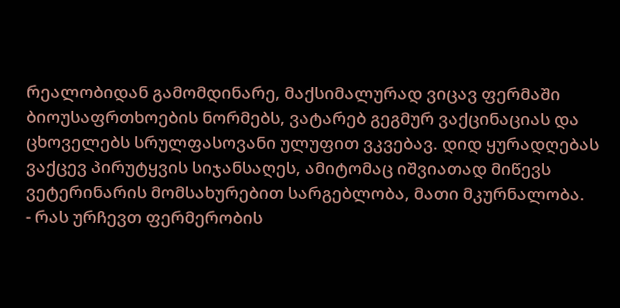რეალობიდან გამომდინარე, მაქსიმალურად ვიცავ ფერმაში ბიოუსაფრთხოების ნორმებს, ვატარებ გეგმურ ვაქცინაციას და ცხოველებს სრულფასოვანი ულუფით ვკვებავ. დიდ ყურადღებას ვაქცევ პირუტყვის სიჯანსაღეს, ამიტომაც იშვიათად მიწევს ვეტერინარის მომსახურებით სარგებლობა, მათი მკურნალობა.
- რას ურჩევთ ფერმერობის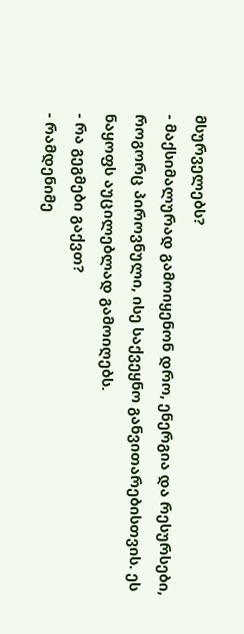მსურველებს?
- მაქსიმალურად გამოიყენონ დრო, ენერგია და რესურსები, როგორც პიროვნული, ისე საქვეყნო განვითარებისთვის. ეს ნაყოფს აუცილებლად გამოიღებს.
- რა გეგმები გაქვთ?
- რამდენიმე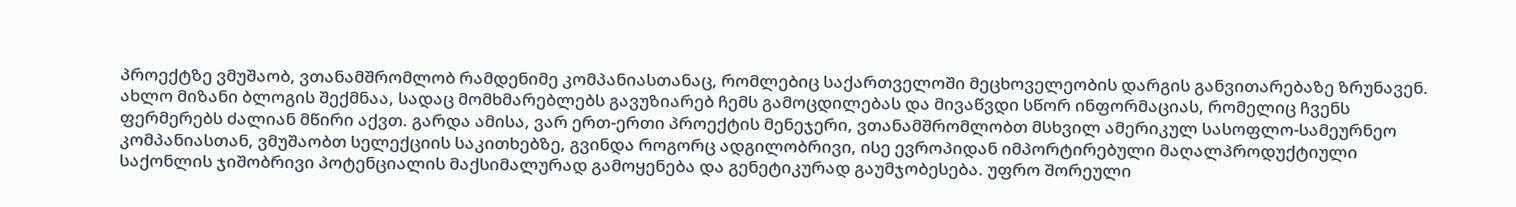პროექტზე ვმუშაობ, ვთანამშრომლობ რამდენიმე კომპანიასთანაც, რომლებიც საქართველოში მეცხოველეობის დარგის განვითარებაზე ზრუნავენ. ახლო მიზანი ბლოგის შექმნაა, სადაც მომხმარებლებს გავუზიარებ ჩემს გამოცდილებას და მივაწვდი სწორ ინფორმაციას, რომელიც ჩვენს ფერმერებს ძალიან მწირი აქვთ. გარდა ამისა, ვარ ერთ-ერთი პროექტის მენეჯერი, ვთანამშრომლობთ მსხვილ ამერიკულ სასოფლო-სამეურნეო კომპანიასთან, ვმუშაობთ სელექციის საკითხებზე, გვინდა როგორც ადგილობრივი, ისე ევროპიდან იმპორტირებული მაღალპროდუქტიული საქონლის ჯიშობრივი პოტენციალის მაქსიმალურად გამოყენება და გენეტიკურად გაუმჯობესება. უფრო შორეული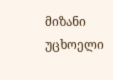მიზანი უცხოელი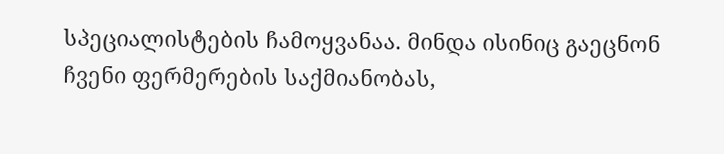სპეციალისტების ჩამოყვანაა. მინდა ისინიც გაეცნონ ჩვენი ფერმერების საქმიანობას,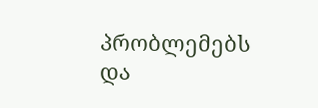პრობლემებს და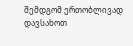შემდგომ ერთობლივად დავსახოთ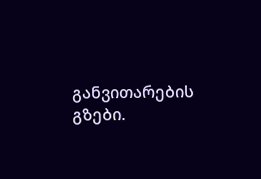განვითარების გზები.